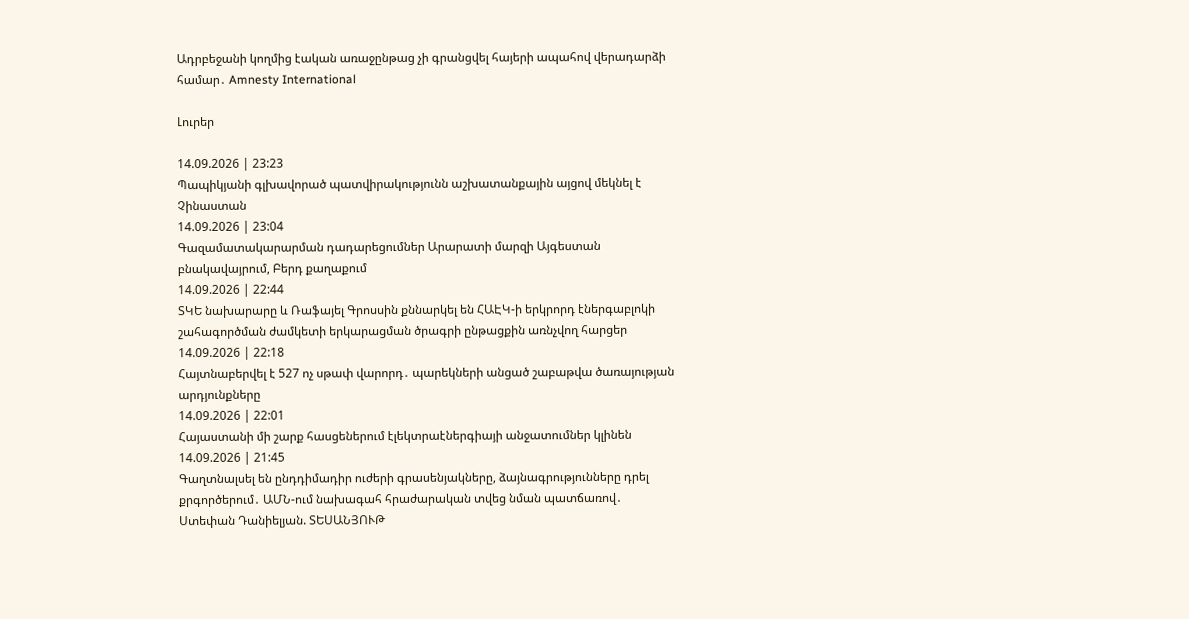Ադրբեջանի կողմից էական առաջընթաց չի գրանցվել հայերի ապահով վերադարձի համար․ Amnesty International

Լուրեր

14.09.2026 | 23:23
Պապիկյանի գլխավորած պատվիրակությունն աշխատանքային այցով մեկնել է Չինաստան
14.09.2026 | 23:04
Գազամատակարարման դադարեցումներ Արարատի մարզի Այգեստան բնակավայրում, Բերդ քաղաքում
14.09.2026 | 22:44
ՏԿԵ նախարարը և Ռաֆայել Գրոսսին քննարկել են ՀԱԷԿ-ի երկրորդ էներգաբլոկի շահագործման ժամկետի երկարացման ծրագրի ընթացքին առնչվող հարցեր
14.09.2026 | 22:18
Հայտնաբերվել է 527 ոչ սթափ վարորդ․ պարեկների անցած շաբաթվա ծառայության արդյունքները
14.09.2026 | 22:01
Հայաստանի մի շարք հասցեներում էլեկտրաէներգիայի անջատումներ կլինեն
14.09.2026 | 21:45
Գաղտնալսել են ընդդիմադիր ուժերի գրասենյակները, ձայնագրությունները դրել քրգործերում․ ԱՄՆ-ում նախագահ հրաժարական տվեց նման պատճառով․ Ստեփան Դանիելյան. ՏԵՍԱՆՅՈՒԹ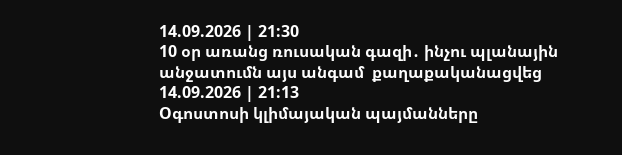14.09.2026 | 21:30
10 օր առանց ռուսական գազի․ ինչու պլանային անջատումն այս անգամ  քաղաքականացվեց
14.09.2026 | 21:13
Oգոստոսի կլիմայական պայմանները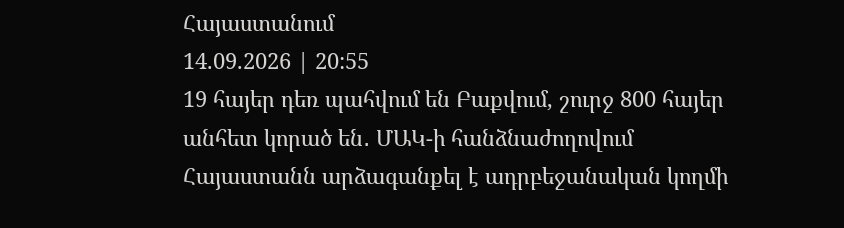Հայաստանում
14.09.2026 | 20:55
19 հայեր դեռ պահվում են Բաքվում, շուրջ 800 հայեր անհետ կորած են․ ՄԱԿ-ի հանձնաժողովում Հայաստանն արձագանքել է ադրբեջանական կողմի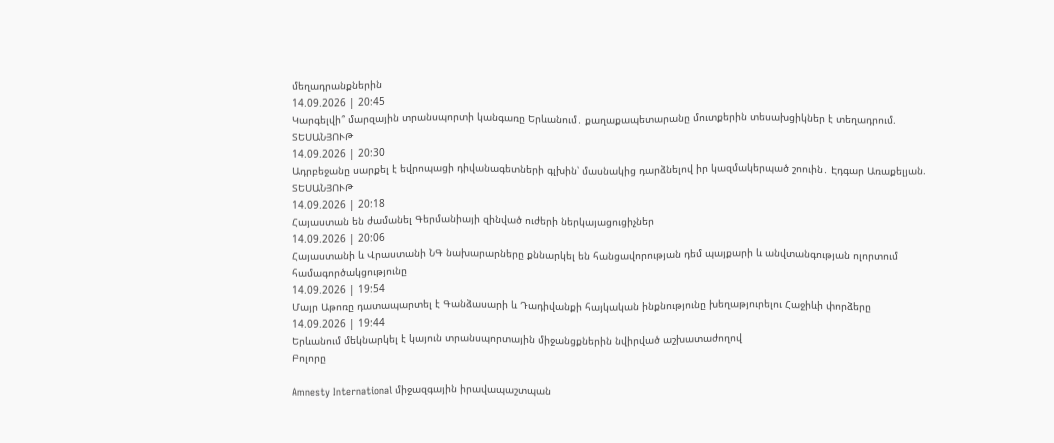մեղադրանքներին
14.09.2026 | 20:45
Կարգելվի՞ մարզային տրանսպորտի կանգառը Երևանում․ քաղաքապետարանը մուտքերին տեսախցիկներ է տեղադրում. ՏԵՍԱՆՅՈՒԹ
14.09.2026 | 20:30
Ադրբեջանը սարքել է եվրոպացի դիվանագետների գլխին՝ մասնակից դարձնելով իր կազմակերպած շոուին․ Էդգար Առաքելյան. ՏԵՍԱՆՅՈՒԹ
14.09.2026 | 20:18
Հայաստան են ժամանել Գերմանիայի զինված ուժերի ներկայացուցիչներ
14.09.2026 | 20:06
Հայաստանի և Վրաստանի ՆԳ նախարարները քննարկել են հանցավորության դեմ պայքարի և անվտանգության ոլորտում համագործակցությունը
14.09.2026 | 19:54
Մայր Աթոռը դատապարտել է Գանձասարի և Դադիվանքի հայկական ինքնությունը խեղաթյուրելու Հաջիևի փորձերը
14.09.2026 | 19:44
Երևանում մեկնարկել է կայուն տրանսպորտային միջանցքներին նվիրված աշխատաժողով
Բոլորը

Amnesty International միջազգային իրավապաշտպան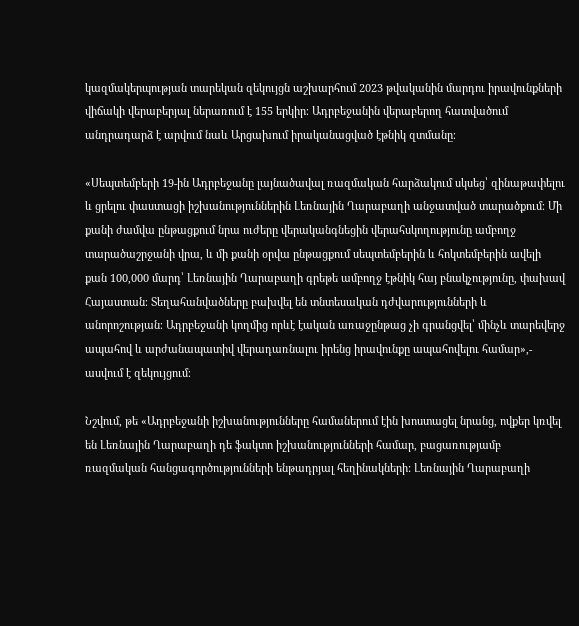կազմակերպության տարեկան զեկույցն աշխարհում 2023 թվականին մարդու իրավունքների վիճակի վերաբերյալ ներառում է 155 երկիր։ Ադրբեջանին վերաբերող հատվածում անդրադարձ է արվում նաև Արցախում իրականացված էթնիկ զտմանը։

«Սեպտեմբերի 19-ին Ադրբեջանը լայնածավալ ռազմական հարձակում սկսեց՝ զինաթափելու և ցրելու փաստացի իշխանություններին Լեռնային Ղարաբաղի անջատված տարածքում։ Մի քանի ժամվա ընթացքում նրա ուժերը վերականգնեցին վերահսկողությունը ամբողջ տարածաշրջանի վրա, և մի քանի օրվա ընթացքում սեպտեմբերին և հոկտեմբերին ավելի քան 100,000 մարդ՝ Լեռնային Ղարաբաղի գրեթե ամբողջ էթնիկ հայ բնակչությունը, փախավ Հայաստան։ Տեղահանվածները բախվել են տնտեսական դժվարությունների և անորոշության։ Ադրբեջանի կողմից որևէ էական առաջընթաց չի գրանցվել՝ մինչև տարեվերջ ապահով և արժանապատիվ վերադառնալու իրենց իրավունքը ապահովելու համար»,- ասվում է զեկույցում։

Նշվում, թե «Ադրբեջանի իշխանությունները համաներում էին խոստացել նրանց, ովքեր կռվել են Լեռնային Ղարաբաղի դե ֆակտո իշխանությունների համար, բացառությամբ ռազմական հանցագործությունների ենթադրյալ հեղինակների: Լեռնային Ղարաբաղի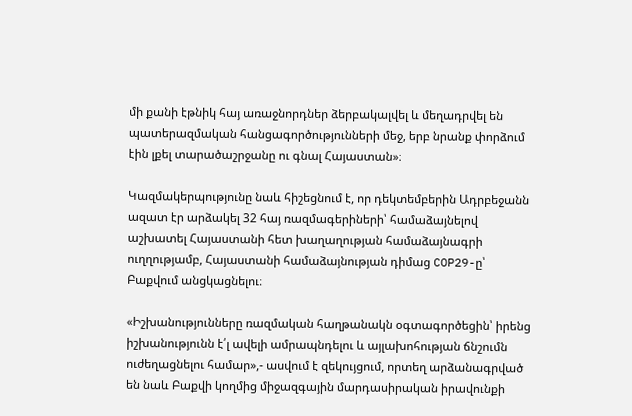մի քանի էթնիկ հայ առաջնորդներ ձերբակալվել և մեղադրվել են պատերազմական հանցագործությունների մեջ, երբ նրանք փորձում էին լքել տարածաշրջանը ու գնալ Հայաստան»։

Կազմակերպությունը նաև հիշեցնում է, որ դեկտեմբերին Ադրբեջանն ազատ էր արձակել 32 հայ ռազմագերիների՝ համաձայնելով աշխատել Հայաստանի հետ խաղաղության համաձայնագրի ուղղությամբ, Հայաստանի համաձայնության դիմաց COP29-ը՝ Բաքվում անցկացնելու։

«Իշխանությունները ռազմական հաղթանակն օգտագործեցին՝ իրենց իշխանությունն է՛լ ավելի ամրապնդելու և այլախոհության ճնշումն ուժեղացնելու համար»,- ասվում է զեկույցում, որտեղ արձանագրված են նաև Բաքվի կողմից միջազգային մարդասիրական իրավունքի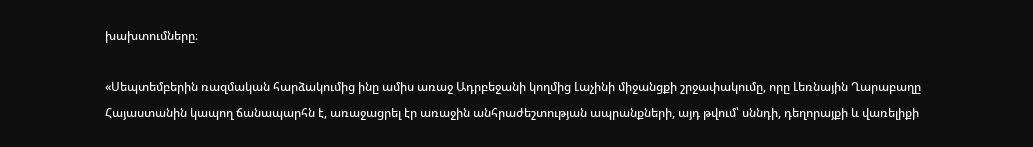խախտումները։

«Սեպտեմբերին ռազմական հարձակումից ինը ամիս առաջ Ադրբեջանի կողմից Լաչինի միջանցքի շրջափակումը, որը Լեռնային Ղարաբաղը Հայաստանին կապող ճանապարհն է, առաջացրել էր առաջին անհրաժեշտության ապրանքների, այդ թվում՝ սննդի, դեղորայքի և վառելիքի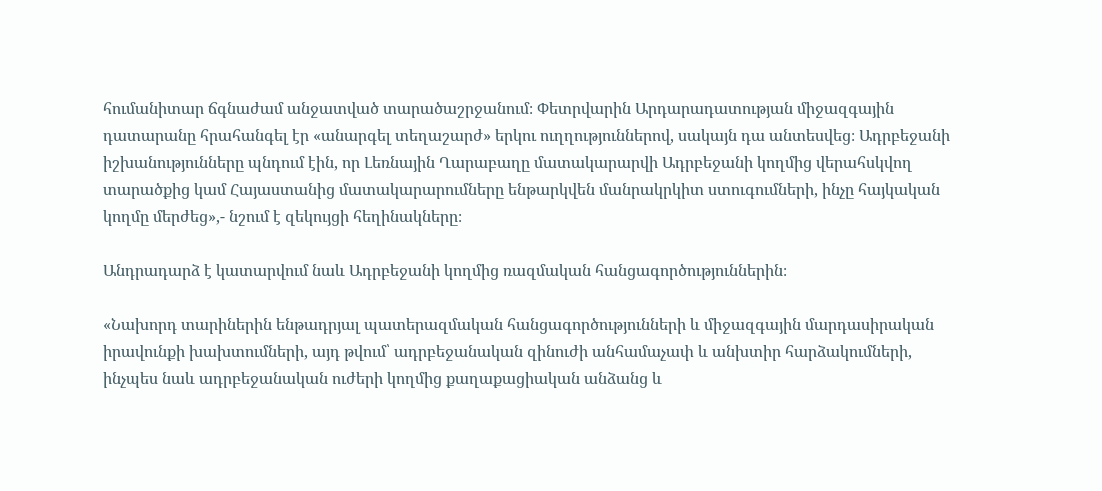հումանիտար ճգնաժամ անջատված տարածաշրջանում։ Փետրվարին Արդարադատության միջազգային դատարանը հրահանգել էր «անարգել տեղաշարժ» երկու ուղղություններով, սակայն դա անտեսվեց։ Ադրբեջանի իշխանությունները պնդում էին, որ Լեռնային Ղարաբաղը մատակարարվի Ադրբեջանի կողմից վերահսկվող տարածքից կամ Հայաստանից մատակարարումները ենթարկվեն մանրակրկիտ ստուգումների, ինչը հայկական կողմը մերժեց»,- նշում է զեկույցի հեղինակները։

Անդրադարձ է կատարվում նաև Ադրբեջանի կողմից ռազմական հանցագործություններին։

«Նախորդ տարիներին ենթադրյալ պատերազմական հանցագործությունների և միջազգային մարդասիրական իրավունքի խախտումների, այդ թվում՝ ադրբեջանական զինուժի անհամաչափ և անխտիր հարձակումների, ինչպես նաև ադրբեջանական ուժերի կողմից քաղաքացիական անձանց և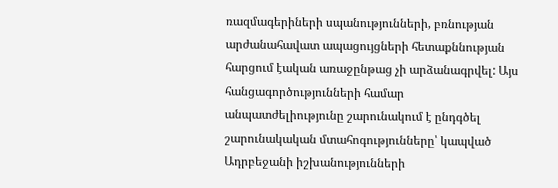ռազմագերիների սպանությունների, բռնության արժանահավատ ապացույցների հետաքննության հարցում էական առաջընթաց չի արձանագրվել: Այս հանցագործությունների համար անպատժելիությունը շարունակում է ընդգծել շարունակական մտահոգությունները՝ կապված Ադրբեջանի իշխանությունների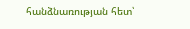հանձնառության հետ՝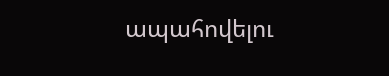ապահովելու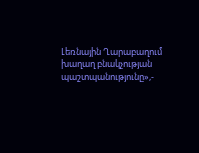Լեռնային Ղարաբաղում խաղաղ բնակչության պաշտպանությունը»,-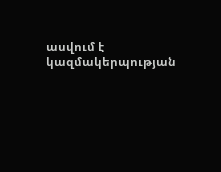ասվում է կազմակերպության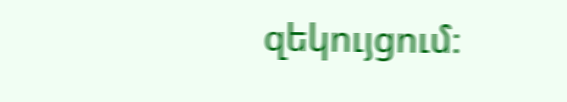զեկույցում։